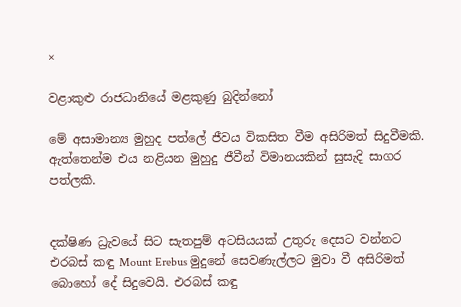×

වළාකුළු රාජධානියේ මළකුණු බුදින්නෝ

මේ අසාමාන්‍ය මුහුද පත්ලේ ජීවය විකසිත වීම අසිරිමත් සිදුවීමකි. ඇත්තෙන්ම එය නළියන මුහුදු ජීවීන් විමානයකින් සුසැදි සාගර පත්ලකි.


දක්ෂිණ ධ්‍රැවයේ සිට සැතපුම් අටසියයක් උතුරු දෙසට වන්නට එරබස් කඳු Mount Erebus මුදුනේ සෙවණැල්ලට මුවා වී අසිරිමත් බොහෝ දේ සිදුවෙයි. එරබස් කඳු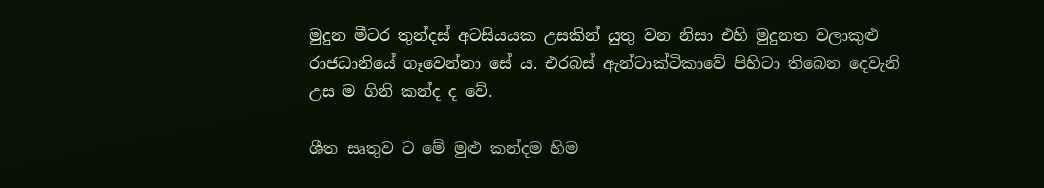මුදුන මීටර තුන්දස් අටසියයක උසකින් යුතු වන නිසා එහි මුදුනත වලාකුළු රාජධානියේ ගෑවෙන්නා සේ ය. එරබස් ඇන්ටාක්ටිකාවේ පිහිටා තිබෙන දෙවැනි උස ම ගිනි කන්ද ද වේ.

ශීත සෘතුව ට මේ මුළු කන්දම හිම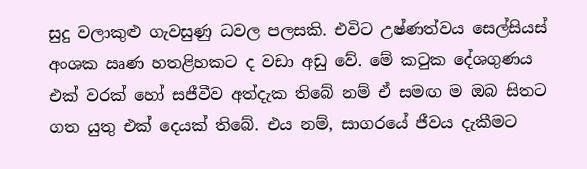සුදු වලාකුළු ගැවසුණු ධවල පලසකි. එවිට උෂ්ණත්වය සෙල්සියස් අංශක ඍණ හතළිහකට ද වඩා අඩු වේ. මේ කටුක දේශගුණය එක් වරක් හෝ සජීවීව අත්දැක තිබේ නම් ඒ සමඟ ම ඔබ සිතට ගත යුතු එක් දෙයක් තිබේ. එය නම්, සාගරයේ ජීවය දැකීමට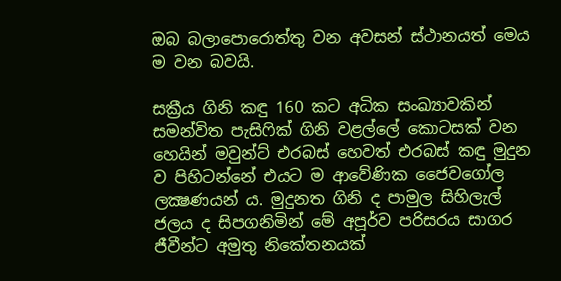ඔබ බලාපොරොත්තු වන අවසන් ස්ථානයත් මෙය ම වන බවයි.

සක්‍රීය ගිනි කඳු 160 කට අධික සංඛ්‍යාවකින් සමන්විත පැසිෆික් ගිනි වළල්ලේ කොටසක් වන හෙයින් මවුන්ට් එරබස් හෙවත් එරබස් කඳු මුදුන ව පිහිටන්නේ එයට ම ආවේණික ජෛවගෝල ලක්‍ෂණයන් ය. මුදුනත ගිනි ද පාමුල සිහිලැල් ජලය ද සිපගනිමින් මේ අපූර්ව පරිසරය සාගර ජීවීන්ට අමුතු නිකේතනයක්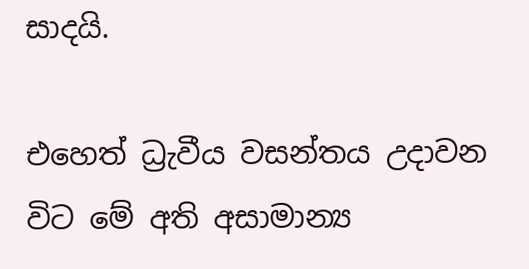සාදයි.

එහෙත් ධ්‍රැවීය වසන්තය උදාවන විට මේ අති අසාමාන්‍ය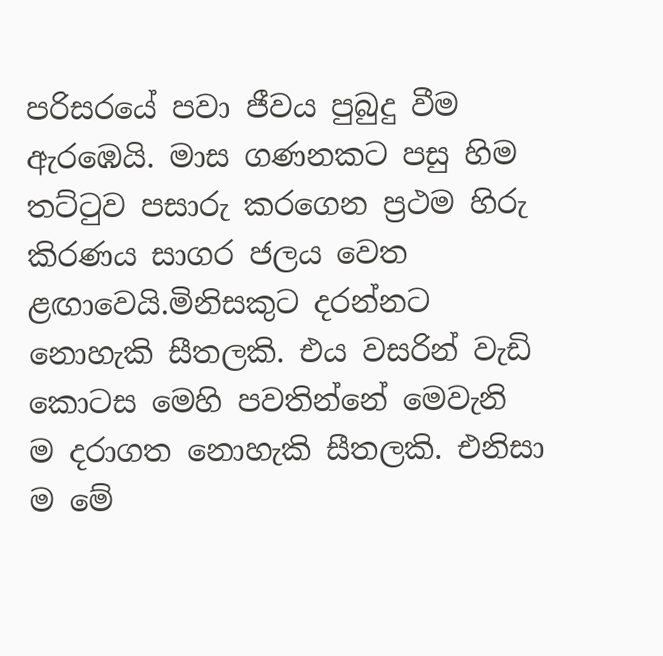පරිසරයේ පවා ජීවය පුබුදු වීම ඇරඹෙයි. මාස ගණනකට පසු හිම තට්ටුව පසාරු කරගෙන ප්‍රථම හිරු කිරණය සාගර ජලය වෙත ළඟාවෙයි.මිනිසකුට දරන්නට නොහැකි සීතලකි. එය වසරින් වැඩි කොටස මෙහි පවතින්නේ මෙවැනි ම දරාගත නොහැකි සීතලකි. එනිසා ම මේ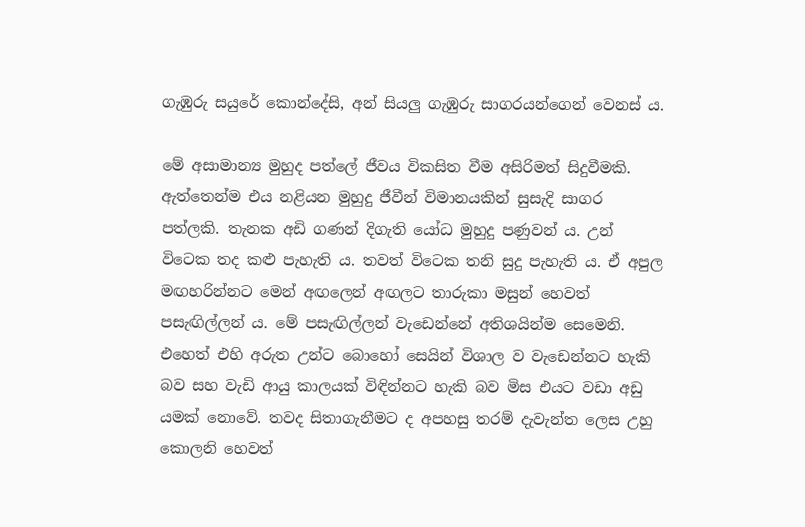ගැඹුරු සයුරේ කොන්දේසි, අන් සියලු ගැඹුරු සාගරයන්ගෙන් වෙනස් ය.

මේ අසාමාන්‍ය මුහුද පත්ලේ ජීවය විකසිත වීම අසිරිමත් සිදුවීමකි. ඇත්තෙන්ම එය නළියන මුහුදු ජීවීන් විමානයකින් සුසැදි සාගර පත්ලකි. තැනක අඩි ගණන් දිගැති යෝධ මුහුදු පණුවන් ය. උන් විටෙක තද කළු පැහැති ය. තවත් විටෙක තනි සුදු පැහැති ය. ඒ අපුල මඟහරින්නට මෙන් අඟලෙන් අඟලට තාරුකා මසුන් හෙවත් පසැඟිල්ලන් ය. මේ පසැඟිල්ලන් වැඩෙන්නේ අතිශයින්ම සෙමෙනි. එහෙත් එහි අරුත උන්ට බොහෝ සෙයින් විශාල ව වැඩෙන්නට හැකි බව සහ වැඩි ආයු කාලයක් විඳින්නට හැකි බව මිස එයට වඩා අඩු යමක් නොවේ. තවද සිතාගැනීමට ද අපහසු තරම් දැවැන්ත ලෙස උහු කොලනි හෙවත්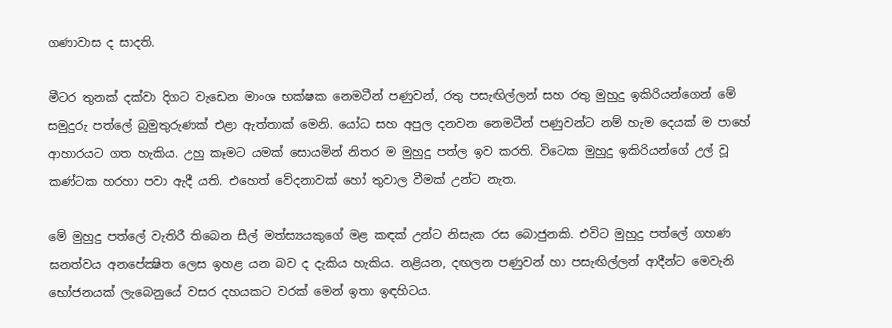ගණාවාස ද සාදති.

මීටර තුනක් දක්වා දිගට වැඩෙන මාංශ භක්ෂක නෙමටීන් පණුවන්, රතු පසැඟිල්ලන් සහ රතු මුහුදු ඉකිරියන්ගෙන් මේ සමුදුරු පත්ලේ බුමුතුරුණක් එළා ඇත්තාක් මෙනි. යෝධ සහ අපුල දනවන නෙමටීන් පණුවන්ට නම් හැම දෙයක් ම පාහේ ආහාරයට ගත හැකිය. උහු කෑමට යමක් සොයමින් නිතර ම මුහුදු පත්ල ඉව කරති. විටෙක මුහුදු ඉකිරියන්ගේ උල් වූ කණ්ටක හරහා පවා ඇදී යති. එහෙත් වේදනාවක් හෝ තුවාල වීමක් උන්ට නැත.

මේ මුහුදු පත්ලේ වැතිරී තිබෙන සීල් මත්ස්‍යයකුගේ මළ කඳක් උන්ට නිසැක රස බොජුනකි. එවිට මුහුදු පත්ලේ ගහණ ඝනත්වය අනපේක්‍ෂිත ලෙස ඉහළ යන බව ද දැකිය හැකිය. නළියන, දඟලන පණුවන් හා පසැඟිල්ලන් ආදීන්ට මෙවැනි භෝජනයක් ලැබෙනුයේ වසර දහයකට වරක් මෙන් ඉතා ඉඳහිටය.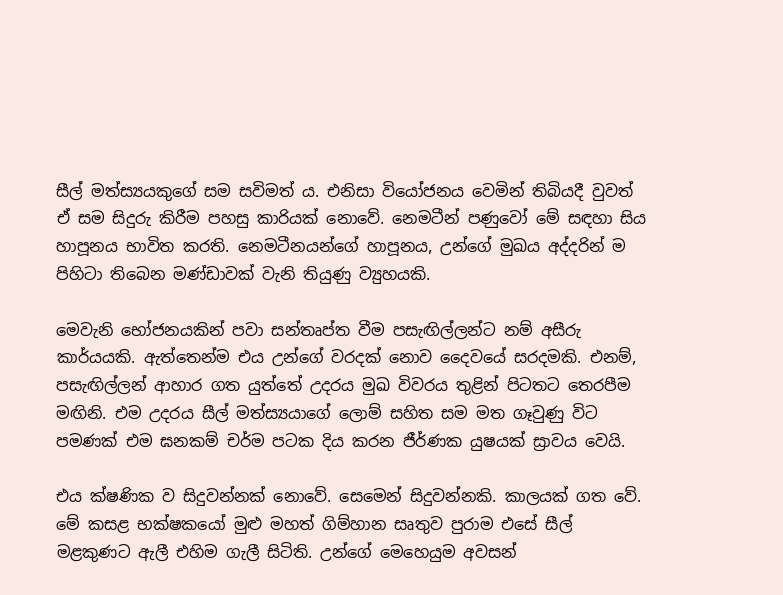සීල් මත්ස්‍යයකුගේ සම සවිමත් ය. එනිසා වියෝජනය වෙමින් තිබියදී වුවත් ඒ සම සිදුරු කිරීම පහසු කාරියක් නොවේ. නෙමටීන් පණුවෝ මේ සඳහා සිය හාපූනය භාවිත කරති. නෙමටීනයන්ගේ හාපූනය, උන්ගේ මුඛය අද්දරින් ම පිහිටා තිබෙන මණ්ඩාවක් වැනි තියුණු ව්‍යුහයකි.

මෙවැනි භෝජනයකින් පවා සන්තෘප්ත වීම පසැඟිල්ලන්ට නම් අසීරු කාර්යයකි. ඇත්තෙන්ම එය උන්ගේ වරදක් නොව දෛවයේ සරදමකි. එනම්, පසැඟිල්ලන් ආහාර ගත යුත්තේ උදරය මුඛ විවරය තුළින් පිටතට තෙරපීම මඟිනි. එම උදරය සීල් මත්ස්‍යයාගේ ලොම් සහිත සම මත ගෑවුණු විට පමණක් එම ඝනකම් චර්ම පටක දිය කරන ජීර්ණක යුෂයක් ස්‍රාවය වෙයි.

එය ක්ෂණික ව සිදුවන්නක් නොවේ. සෙමෙන් සිදුවන්නකි. කාලයක් ගත වේ. මේ කසළ භක්ෂකයෝ මුළු මහත් ගිම්හාන සෘතුව පුරාම එසේ සීල් මළකුණට ඇලී එහිම ගැලී සිටිති. උන්ගේ මෙහෙයුම අවසන්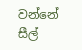වන්නේ සීල්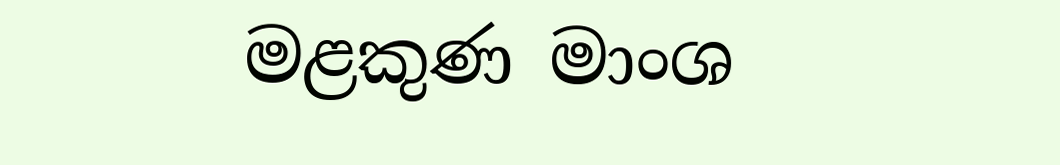මළකුණ මාංශ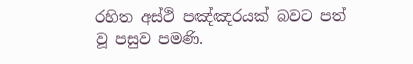රහිත අස්ථි පඤ්ඤරයක් බවට පත් වූ පසුව පමණි.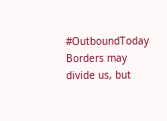#OutboundToday
Borders may divide us, but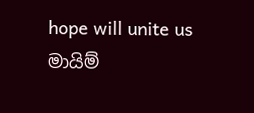hope will unite us
මායිම්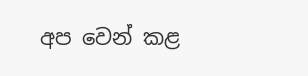අප වෙන් කළ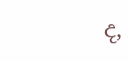ද,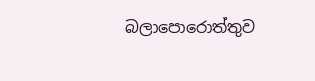බලාපොරොත්තුව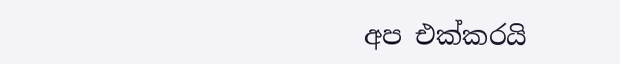අප එක්කරයි